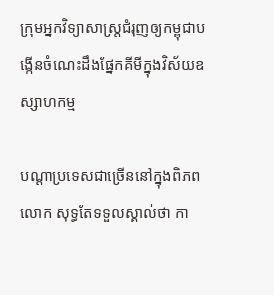ក្រុមអ្នកវិទ្យាសាស្ត្រជំរុញឲ្យកម្ពុជាបង្កើនចំណេះដឹងផ្នែកគីមីក្នុងវិស័យឧស្សាហកម្ម

បណ្ដាប្រទេសជាច្រើននៅក្នុងពិភពលោក សុទ្ធតែទទួលស្គាល់ថា កា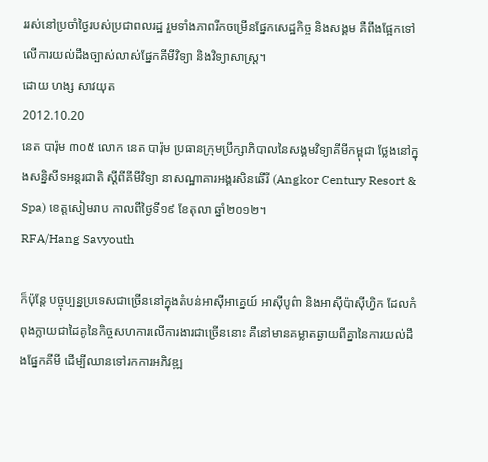ររស់នៅប្រចាំថ្ងៃរបស់ប្រជាពលរដ្ឋ រួមទាំងភាពរីកចម្រើនផ្នែកសេដ្ឋកិច្ច និងសង្គម គឺពឹងផ្អែកទៅលើការយល់ដឹងច្បាស់លាស់ផ្នែកគីមីវិទ្យា និងវិទ្យាសាស្ត្រ។
ដោយ ហង្ស សាវយុត
2012.10.20
នេត បារ៉ុម ៣០៥ លោក នេត បារ៉ុម ប្រធានក្រុមប្រឹក្សាភិបាលនៃសង្គមវិទ្យាគីមីកម្ពុជា ថ្លែងនៅក្នុងសន្និសីទអន្តរជាតិ ស្ដីពីគីមីវិទ្យា នាសណ្ឋាគារអង្គរសិនឆើរី (Angkor Century Resort & Spa) ខេត្តសៀមរាប កាលពីថ្ងៃទី១៩ ខែតុលា ឆ្នាំ២០១២។
RFA/Hang Savyouth

ក៏ប៉ុន្តែ បច្ចុប្បន្នប្រទេសជាច្រើននៅក្នុងតំបន់អាស៊ីអាគ្នេយ៍ អាស៊ីបូព៌ា និងអាស៊ីប៉ាស៊ីហ្វិក ដែលកំពុងក្លាយជាដៃគូនៃកិច្ចសហការលើការងារជាច្រើននោះ គឺនៅមានគម្លាតឆ្ងាយពីគ្នានៃការយល់ដឹងផ្នែកគីមី ដើម្បីឈានទៅរកការអភិវឌ្ឍ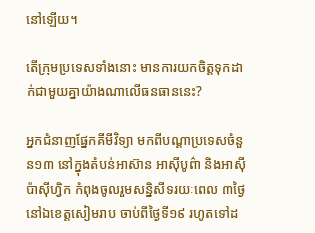នៅឡើយ។

តើក្រុមប្រទេសទាំងនោះ មានការយកចិត្តទុកដាក់ជាមួយគ្នាយ៉ាងណាលើធនធាននេះ?

អ្នកជំនាញផ្នែកគីមីវិទ្យា មកពីបណ្ដាប្រទេសចំនួន១៣ នៅក្នុងតំបន់អាស៊ាន អាស៊ីបូព៌ា និងអាស៊ីប៉ាស៊ីហ្វិក កំពុងចូលរួមសន្និសីទរយៈពេល ៣ថ្ងៃ នៅឯខេត្តសៀមរាប ចាប់ពីថ្ងៃទី១៩ រហូតទៅដ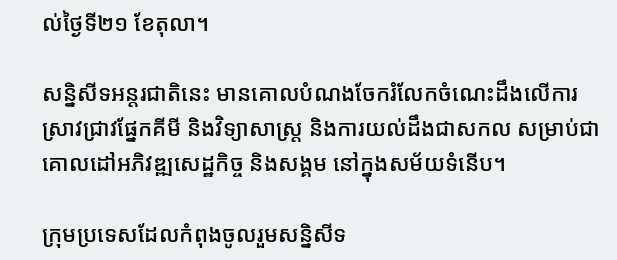ល់ថ្ងៃទី២១ ខែតុលា។

សន្និសីទអន្តរជាតិនេះ មានគោលបំណងចែករំលែកចំណេះដឹងលើការស្រាវជ្រាវផ្នែកគីមី និងវិទ្យាសាស្ត្រ និងការយល់ដឹងជាសកល សម្រាប់ជាគោលដៅអភិវឌ្ឍសេដ្ឋកិច្ច និងសង្គម នៅក្នុងសម័យទំនើប។

ក្រុមប្រទេសដែលកំពុងចូលរួមសន្និសីទ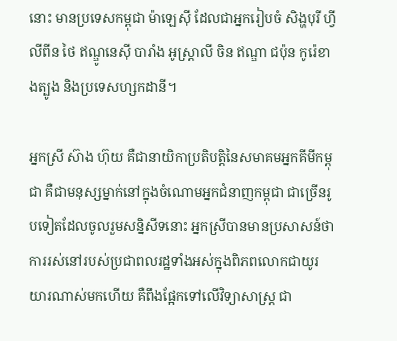នោះ មានប្រទេសកម្ពុជា ម៉ាឡេស៊ី ដែលជាអ្នករៀបចំ សិង្ហបុរី ហ្វីលីពីន ថៃ ឥណ្ឌូនេស៊ី បារាំង អូស្ត្រាលី ចិន ឥណ្ឌា ជប៉ុន កូរ៉េខាងត្បូង និងប្រទេសហ្សកដានី។

អ្នកស្រី ស៊ាង ហ៊ុយ គឺជានាយិកាប្រតិបត្តិនៃសមាគមអ្នកគីមីកម្ពុជា គឺជាមនុស្សម្នាក់នៅក្នុងចំណោមអ្នកជំនាញកម្ពុជា ជាច្រើនរូបទៀតដែលចូលរួមសន្និសីទនោះ អ្នកស្រីបានមានប្រសាសន៍ថា ការរស់នៅរបស់ប្រជាពលរដ្ឋទាំងអស់ក្នុងពិភពលោកជាយូរយារណាស់មកហើយ គឺពឹងផ្អែកទៅលើវិទ្យាសាស្ត្រ ជា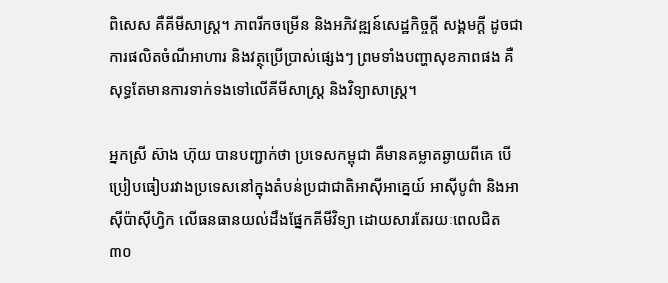ពិសេស គឺគីមីសាស្ត្រ។ ភាពរីកចម្រើន និងអភិវឌ្ឍន៍សេដ្ឋកិច្ចក្តី សង្គមក្តី ដូចជាការផលិតចំណីអាហារ និងវត្ថុប្រើប្រាស់ផ្សេងៗ ព្រមទាំងបញ្ហាសុខភាពផង គឺសុទ្ធតែមានការទាក់ទងទៅលើគីមីសាស្ត្រ និងវិទ្យាសាស្ត្រ។

អ្នកស្រី ស៊ាង ហ៊ុយ បានបញ្ជាក់ថា ប្រទេសកម្ពុជា គឺមានគម្លាតឆ្ងាយពីគេ បើប្រៀបធៀបរវាងប្រទេសនៅក្នុងតំបន់ប្រជាជាតិអាស៊ីអាគ្នេយ៍ អាស៊ីបូព៌ា និងអាស៊ីប៉ាស៊ីហ្វិក លើធនធានយល់ដឹងផ្នែកគីមីវិទ្យា ដោយសារតែរយៈពេលជិត ៣០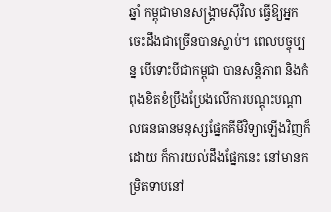ឆ្នាំ កម្ពុជាមានសង្គ្រាមស៊ីវិល ធ្វើឱ្យអ្នកចេះដឹងជាច្រើនបានស្លាប់។ ពេលបច្ចុប្បន្ន បើទោះបីជាកម្ពុជា បានសន្តិភាព និងកំពុងខិតខំប្រឹងប្រែងលើការបណ្ដុះបណ្ដាលធនធានមនុស្សផ្នែកគីមីវិទ្យាឡើងវិញក៏ដោយ ក៏ការយល់ដឹងផ្នែកនេះ នៅមានកម្រិតទាបនៅ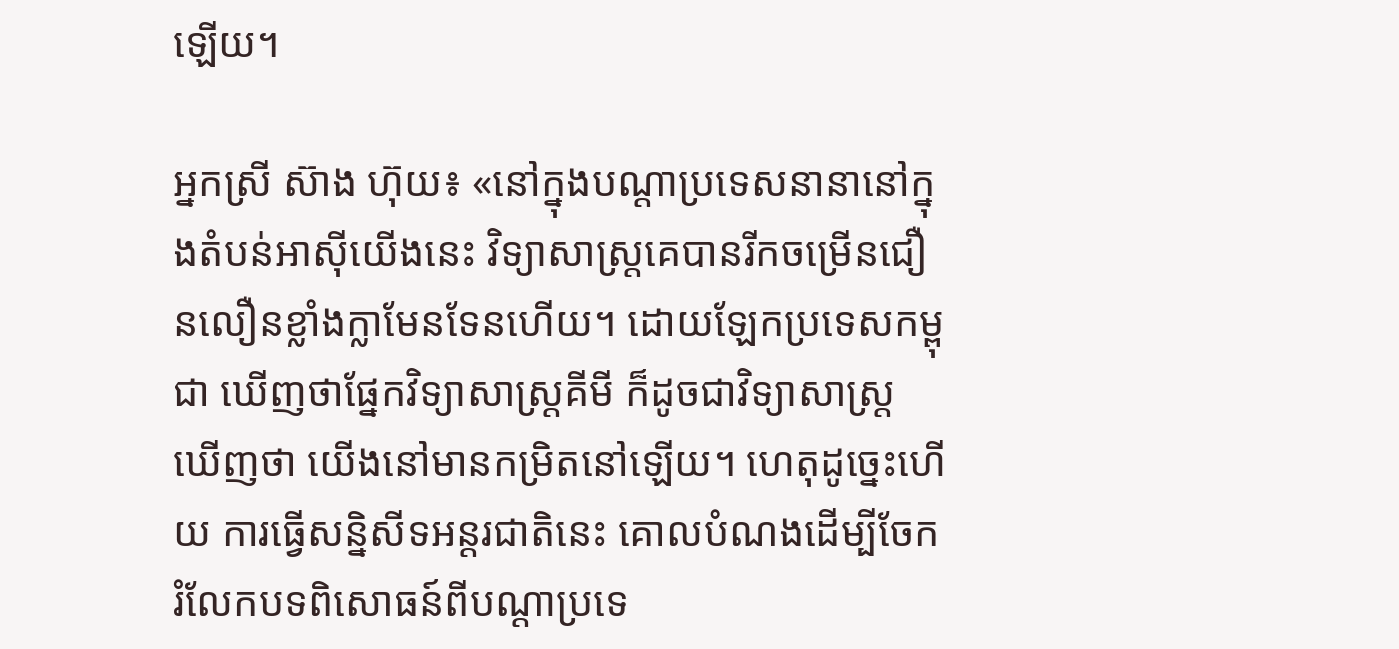ឡើយ។

អ្នកស្រី ស៊ាង ហ៊ុយ៖ «នៅក្នុងបណ្ដាប្រទេសនានានៅក្នុងតំបន់អាស៊ីយើងនេះ វិទ្យាសាស្ត្រគេបានរីកចម្រើនជឿនលឿនខ្លាំងក្លាមែនទែនហើយ។ ដោយឡែកប្រទេសកម្ពុជា ឃើញថាផ្នែកវិទ្យាសាស្ត្រគីមី ក៏ដូចជាវិទ្យាសាស្ត្រ ឃើញថា យើងនៅមានកម្រិតនៅឡើយ។ ហេតុដូច្នេះហើយ ការធ្វើសន្និសីទអន្តរជាតិនេះ គោលបំណងដើម្បីចែករំលែកបទពិសោធន៍ពីបណ្ដាប្រទេ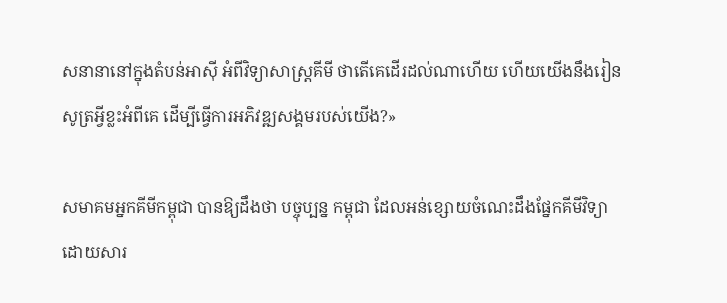សនានានៅក្នុងតំបន់អាស៊ី អំពីវិទ្យាសាស្ត្រគីមី ថាតើគេដើរដល់ណាហើយ ហើយយើងនឹងរៀនសូត្រអ្វីខ្លះអំពីគេ ដើម្បីធ្វើការអភិវឌ្ឍសង្គមរបស់យើង?»

សមាគមអ្នកគីមីកម្ពុជា បានឱ្យដឹងថា បច្ចុប្បន្ន កម្ពុជា ដែលអន់ខ្សោយចំណេះដឹងផ្នែកគីមីវិទ្យា ដោយសារ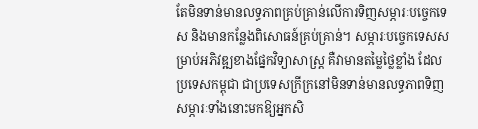តែមិនទាន់មានលទ្ធភាពគ្រប់គ្រាន់លើការទិញសម្ភារៈបច្ចេកទេស និងមានកន្លែងពិសោធន៍គ្រប់គ្រាន់។ សម្ភារៈបច្ចេកទេសសម្រាប់អភិវឌ្ឍខាងផ្នែកវិទ្យាសាស្ត្រ គឺវាមានតម្លៃថ្លៃខ្លាំង ដែលប្រទេសកម្ពុជា ជាប្រទេសក្រីក្រនៅមិនទាន់មានលទ្ធភាពទិញសម្ភារៈទាំងនោះមកឱ្យអ្នកសិ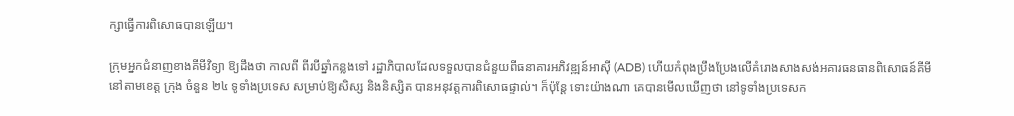ក្សាធ្វើការពិសោធបានឡើយ។

ក្រុមអ្នកជំនាញខាងគីមីវិទ្យា ឱ្យដឹងថា កាលពី ពីរបីឆ្នាំកន្លងទៅ រដ្ឋាភិបាលដែលទទួលបានជំនួយពីធនាគារអភិវឌ្ឍន៍អាស៊ី (ADB) ហើយកំពុងប្រឹងប្រែងលើគំរោងសាងសង់អគារធនធានពិសោធន៍គីមី នៅតាមខេត្ត ក្រុង ចំនួន ២៤ ទូទាំងប្រទេស សម្រាប់ឱ្យសិស្ស និងនិស្សិត បានអនុវត្តការពិសោធផ្ទាល់។ ក៏ប៉ុន្តែ ទោះយ៉ាងណា គេបានមើលឃើញថា នៅទូទាំងប្រទេសក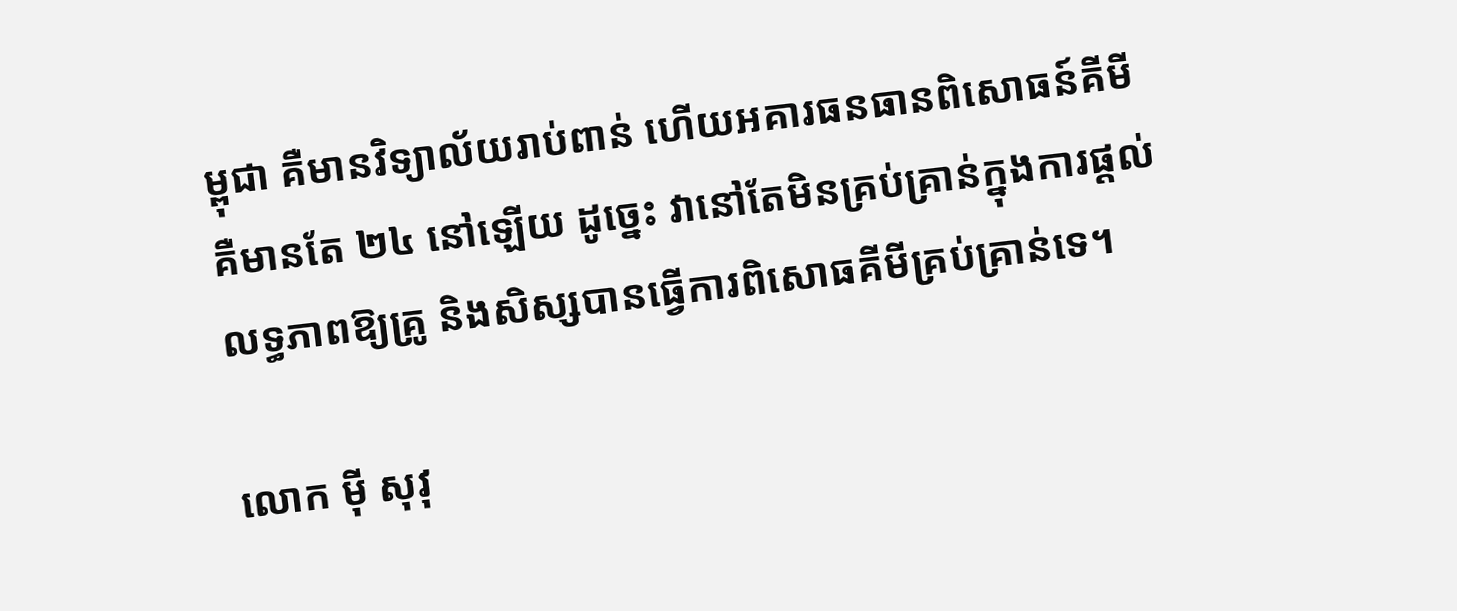ម្ពុជា គឺមានវិទ្យាល័យរាប់ពាន់ ហើយអគារធនធានពិសោធន៍គីមី គឺមានតែ ២៤ នៅឡើយ ដូច្នេះ វានៅតែមិនគ្រប់គ្រាន់ក្នុងការផ្តល់លទ្ធភាពឱ្យគ្រូ និងសិស្សបានធ្វើការពិសោធគីមីគ្រប់គ្រាន់ទេ។

លោក ម៉ី សុវុ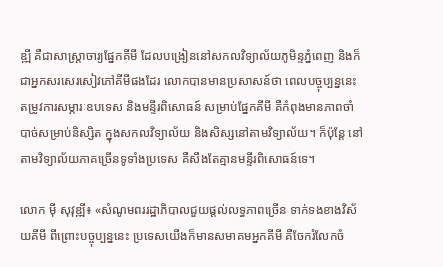ឌ្ឍី គឺជាសាស្ត្រាចារ្យផ្នែកគីមី ដែលបង្រៀននៅសកលវិទ្យាល័យភូមិន្ទភ្នំពេញ និងក៏ជាអ្នកសរសេរសៀវភៅគីមីផងដែរ លោកបានមានប្រសាសន៍ថា ពេលបច្ចុប្បន្ននេះ តម្រូវការសម្ភារៈឧបទេស និងមន្ទីរពិសោធន៍ សម្រាប់ផ្នែកគីមី គឺកំពុងមានភាពចាំបាច់សម្រាប់និស្សិត ក្នុងសកលវិទ្យាល័យ និងសិស្សនៅតាមវិទ្យាល័យ។ ក៏ប៉ុន្តែ នៅតាមវិទ្យាល័យភាគច្រើនទូទាំងប្រទេស គឺសឹងតែគ្មានមន្ទីរពិសោធន៍ទេ។

លោក ម៉ី សុវុឌ្ឍី៖ «សំណូមពររដ្ឋាភិបាលជួយផ្ដល់លទ្ធភាពច្រើន ទាក់ទងខាងវិស័យគីមី ពីព្រោះបច្ចុប្បន្ននេះ ប្រទេសយើងក៏មានសមាគមអ្នកគីមី គឺចែករំលែកចំ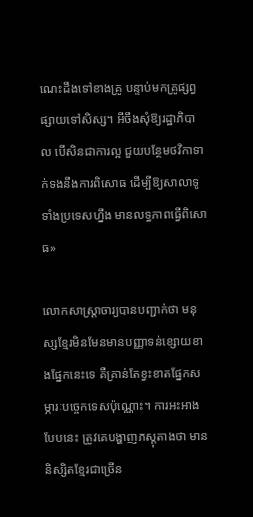ណេះដឹងទៅខាងគ្រូ បន្ទាប់មកគ្រូផ្សព្វផ្សាយទៅសិស្ស។ អីចឹងសុំឱ្យរដ្ឋាភិបាល បើសិនជាការល្អ ជួយបន្ថែមថវិកាទាក់ទងនឹងការពិសោធ ដើម្បីឱ្យសាលាទូទាំងប្រទេសហ្នឹង មានលទ្ធភាពធ្វើពិសោធ»

លោកសាស្ត្រាចារ្យបានបញ្ជាក់ថា មនុស្សខ្មែរមិនមែនមានបញ្ញាទន់ខ្សោយខាងផ្នែកនេះទេ គឺគ្រាន់តែខ្វះខាតផ្នែកសម្ភារៈបច្ចេកទេសប៉ុណ្ណោះ។ ការអះអាងបែបនេះ ត្រូវគេបង្ហាញភស្តុតាងថា មាននិស្សិតខ្មែរជាច្រើន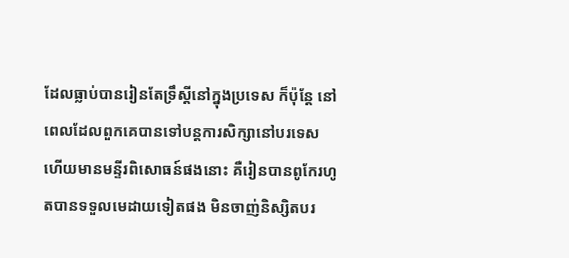ដែលធ្លាប់បានរៀនតែទ្រឹស្ដីនៅក្នុងប្រទេស ក៏ប៉ុន្តែ នៅពេលដែលពួកគេបានទៅបន្តការសិក្សានៅបរទេស ហើយមានមន្ទីរពិសោធន៍ផងនោះ គឺរៀនបានពូកែរហូតបានទទួលមេដាយទៀតផង មិនចាញ់និស្សិតបរ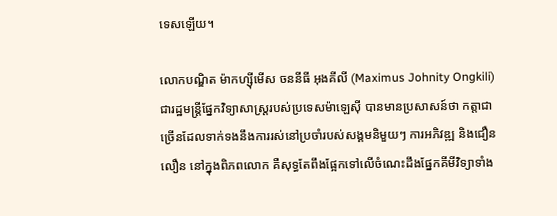ទេសឡើយ។

លោកបណ្ឌិត ម៉ាកហ្ស៊ីមើស ចននីធី អុងគីលី (Maximus Johnity Ongkili) ជារដ្ឋមន្ត្រីផ្នែកវិទ្យាសាស្ត្ររបស់ប្រទេសម៉ាឡេស៊ី បានមានប្រសាសន៍ថា កត្តាជាច្រើនដែលទាក់ទងនឹងការរស់នៅប្រចាំរបស់សង្គមនិមួយៗ ការអភិវឌ្ឍ និងជឿនលឿន នៅក្នុងពិភពលោក គឺសុទ្ធតែពឹងផ្អែកទៅលើចំណេះដឹងផ្នែកគីមីវិទ្យាទាំង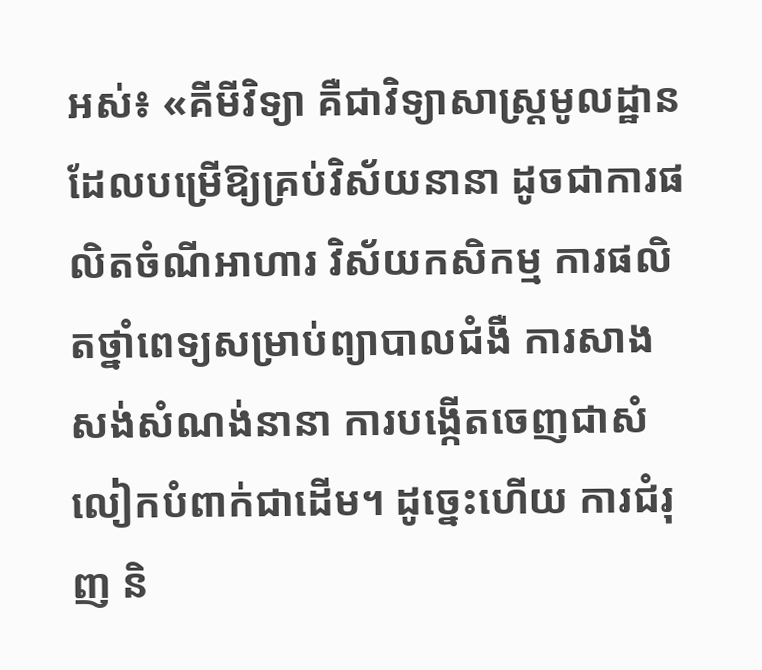អស់៖ «គីមីវិទ្យា គឺជាវិទ្យាសាស្ត្រមូលដ្ឋាន ដែលបម្រើឱ្យគ្រប់វិស័យនានា ដូចជាការផលិតចំណីអាហារ វិស័យកសិកម្ម ការផលិតថ្នាំពេទ្យសម្រាប់ព្យាបាលជំងឺ ការសាងសង់សំណង់នានា ការបង្កើតចេញជាសំលៀកបំពាក់ជាដើម។ ដូច្នេះហើយ ការជំរុញ និ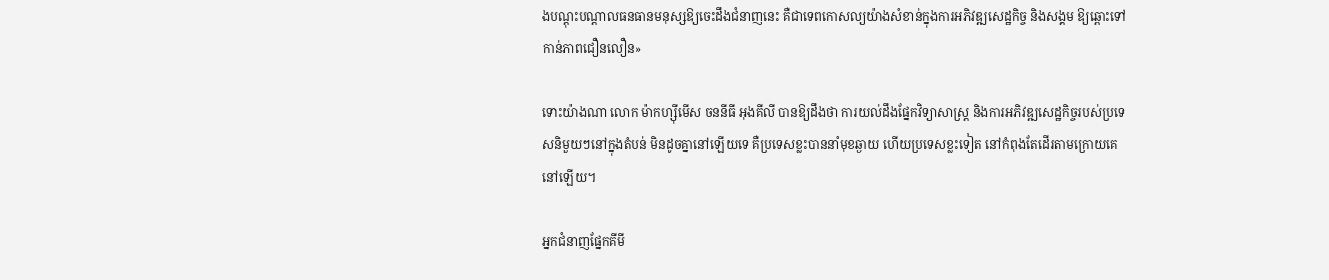ងបណ្ដុះបណ្ដាលធនធានមនុស្សឱ្យចេះដឹងជំនាញនេះ គឺជាទេពកោសល្យយ៉ាងសំខាន់ក្នុងការអភិវឌ្ឍសេដ្ឋកិច្ច និងសង្គម ឱ្យឆ្ពោះទៅកាន់ភាពជឿនលឿន»

ទោះយ៉ាងណា លោក ម៉ាកហ្ស៊ីមើស ចននីធី អុងគីលី បានឱ្យដឹងថា ការយល់ដឹងផ្នែកវិទ្យាសាស្ត្រ និងការអភិវឌ្ឍសេដ្ឋកិច្ចរបស់ប្រទេសនិមួយៗនៅក្នុងតំបន់ មិនដូចគ្នានៅឡើយទេ គឺប្រទេសខ្លះបាននាំមុខឆ្ងាយ ហើយប្រទេសខ្លះទៀត នៅកំពុងតែដើរតាមក្រោយគេនៅឡើយ។

អ្នកជំនាញផ្នែកគីមី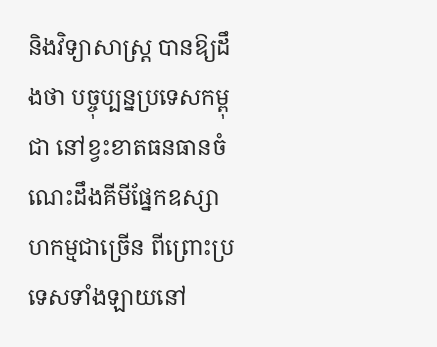និងវិទ្យាសាស្ត្រ បានឱ្យដឹងថា បច្ចុប្បន្នប្រទេសកម្ពុជា នៅខ្វះខាតធនធានចំណេះដឹងគីមីផ្នែកឧស្សាហកម្មជាច្រើន ពីព្រោះប្រទេសទាំងឡាយនៅ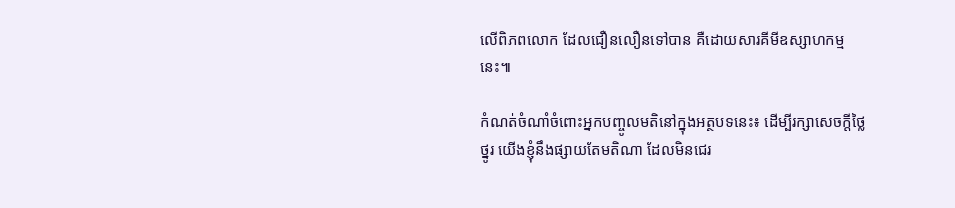លើពិភពលោក ដែលជឿនលឿនទៅបាន គឺដោយសារគីមីឧស្សាហកម្មនេះ៕

កំណត់ចំណាំចំពោះអ្នកបញ្ចូលមតិនៅក្នុងអត្ថបទនេះ៖ ដើម្បីរក្សាសេចក្ដីថ្លៃថ្នូរ យើងខ្ញុំនឹងផ្សាយតែមតិណា ដែលមិនជេរ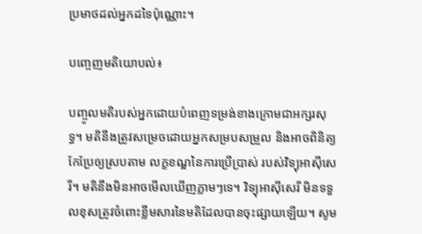ប្រមាថដល់អ្នកដទៃប៉ុណ្ណោះ។

បញ្ចេញមតិយោបល់៖

បញ្ចូលមតិរបស់អ្នកដោយបំពេញទម្រង់ខាងក្រោមជាអក្សរសុទ្ធ។ មតិនឹងត្រូវសម្រេចដោយអ្នកសម្របសម្រួល និងអាចពិនិត្យកែប្រែឲ្យស្របតាម លក្ខខណ្ឌនៃការប្រើប្រាស់ របស់វិទ្យុអាស៊ីសេរី។ មតិនឹងមិនអាចមើលឃើញភ្លាមៗទេ។ វិទ្យុអាស៊ីសេរី មិនទទួលខុសត្រូវចំពោះខ្លឹមសារនៃមតិដែលបានចុះផ្សាយឡើយ។ សូម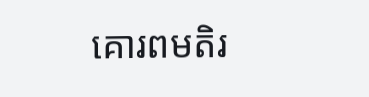គោរពមតិរ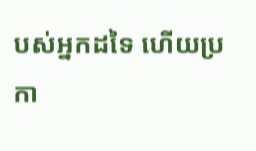បស់អ្នកដទៃ ហើយប្រកា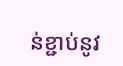ន់ខ្ជាប់នូវ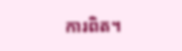ការពិត។